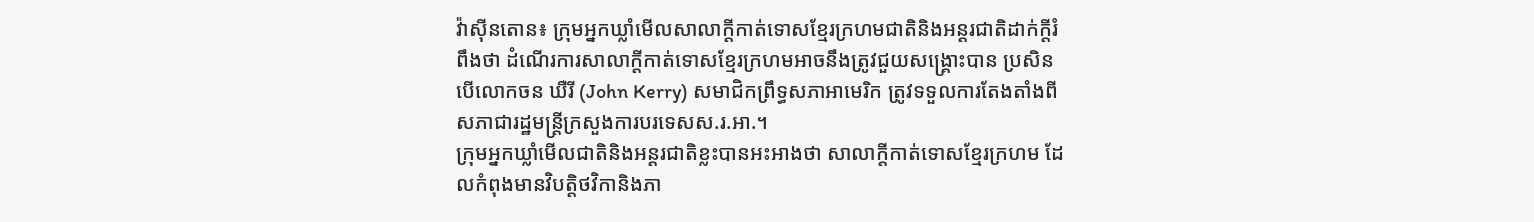វ៉ាស៊ីនតោន៖ ក្រុមអ្នកឃ្លាំមើលសាលាក្តីកាត់ទោសខ្មែរក្រហមជាតិនិងអន្តរជាតិដាក់ក្តីរំពឹងថា ដំណើរការសាលាក្តីកាត់ទោសខ្មែរក្រហមអាចនឹងត្រូវជួយសង្គ្រោះបាន ប្រសិនបើលោកចន ឃឺរី (John Kerry) សមាជិកព្រឹទ្ធសភាអាមេរិក ត្រូវទទួលការតែងតាំងពីសភាជារដ្ឋមន្ត្រីក្រសួងការបរទេសស.រ.អា.។
ក្រុមអ្នកឃ្លាំមើលជាតិនិងអន្តរជាតិខ្លះបានអះអាងថា សាលាក្តីកាត់ទោសខ្មែរក្រហម ដែលកំពុងមានវិបត្តិថវិកានិងភា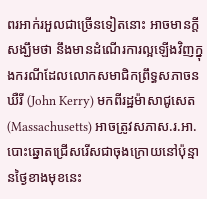ពរអាក់រអួលជាច្រើនទៀតនោះ អាចមានក្តីសង្ឃឹមថា នឹងមានដំណើរការល្អឡើងវិញក្នុងករណីដែលលោកសមាជិកព្រឹទ្ធសភាចន ឃឺរី (John Kerry) មកពីរដ្ឋម៉ាសាជូសេត (Massachusetts) អាចត្រូវសភាស.រ.អា.បោះឆ្នោតជ្រើសរើសជាចុងក្រោយនៅប៉ុន្មានថ្ងៃខាងមុខនេះ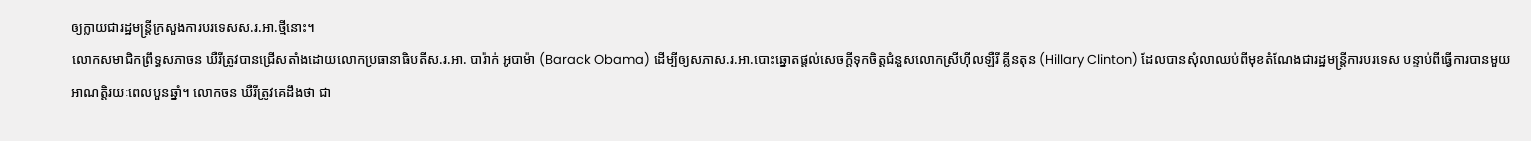ឲ្យក្លាយជារដ្ឋមន្ត្រីក្រសួងការបរទេសស.រ.អា.ថ្មីនោះ។
លោកសមាជិកព្រឹទ្ធសភាចន ឃឺរីត្រូវបានជ្រើសតាំងដោយលោកប្រធានាធិបតីស.រ.អា. បារ៉ាក់ អូបាម៉ា (Barack Obama) ដើម្បីឲ្យសភាស.រ.អា.បោះឆ្នោតផ្តល់សេចក្តីទុកចិត្តជំនួសលោកស្រីហ៊ីលឡឺរី គ្លីនតុន (Hillary Clinton) ដែលបានសុំលាឈប់ពីមុខតំណែងជារដ្ឋមន្ត្រីការបរទេស បន្ទាប់ពីធ្វើការបានមួយអាណត្តិរយៈពេលបួនឆ្នាំ។ លោកចន ឃឺរីត្រូវគេដឹងថា ជា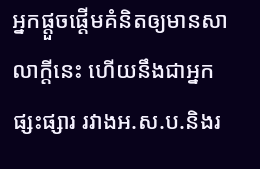អ្នកផ្តួចផ្តើមគំនិតឲ្យមានសាលាក្តីនេះ ហើយនឹងជាអ្នកផ្សះផ្សារ រវាងអ.ស.ប.និងរ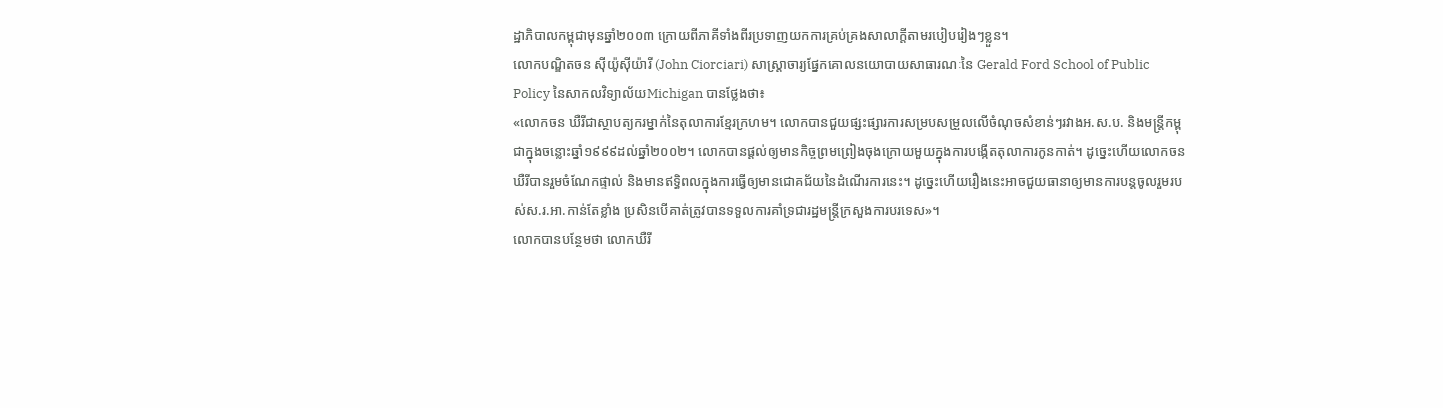ដ្ឋាភិបាលកម្ពុជាមុនឆ្នាំ២០០៣ ក្រោយពីភាគីទាំងពីរប្រទាញយកការគ្រប់គ្រងសាលាក្តីតាមរបៀបរៀងៗខ្លួន។
លោកបណ្ឌិតចន ស៊ីយ៉ូស៊ីយ៉ារី (John Ciorciari) សាស្ត្រាចារ្យផ្នែកគោលនយោបាយសាធារណៈនៃ Gerald Ford School of Public Policy នៃសាកលវិទ្យាល័យMichigan បានថ្លែងថា៖
«លោកចន ឃឺរីជាស្ថាបត្យករម្នាក់នៃតុលាការខ្មែរក្រហម។ លោកបានជួយផ្សះផ្សារការសម្របសម្រួលលើចំណុចសំខាន់ៗរវាងអ.ស.ប. និងមន្ត្រីកម្ពុជាក្នុងចន្លោះឆ្នាំ១៩៩៩ដល់ឆ្នាំ២០០២។ លោកបានផ្តល់ឲ្យមានកិច្ចព្រមព្រៀងចុងក្រោយមួយក្នុងការបង្កើតតុលាការកូនកាត់។ ដូច្នេះហើយលោកចន ឃឺរីបានរួមចំណែកផ្ទាល់ និងមានឥទ្ធិពលក្នុងការធ្វើឲ្យមានជោគជ័យនៃដំណើរការនេះ។ ដូច្នេះហើយរឿងនេះអាចជួយធានាឲ្យមានការបន្តចូលរួមរបស់ស.រ.អា.កាន់តែខ្លាំង ប្រសិនបើគាត់ត្រូវបានទទួលការគាំទ្រជារដ្ឋមន្ត្រីក្រសួងការបរទេស»។
លោកបានបន្ថែមថា លោកឃឺរី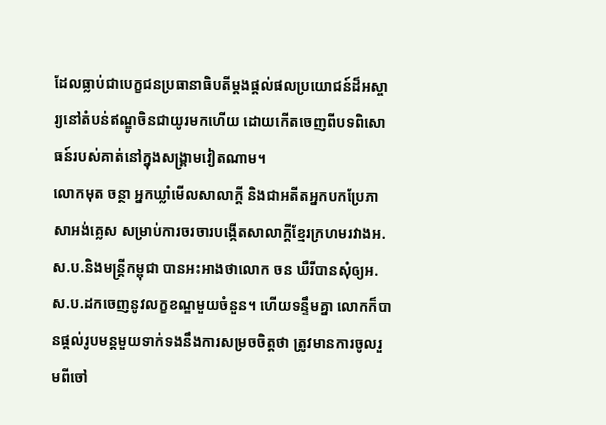ដែលធ្លាប់ជាបេក្ខជនប្រធានាធិបតីម្តងផ្តល់ផលប្រយោជន៍ដ៏អស្ចារ្យនៅតំបន់ឥណ្ឌូចិនជាយូរមកហើយ ដោយកើតចេញពីបទពិសោធន៍របស់គាត់នៅក្នុងសង្គ្រាមវៀតណាម។
លោកមុត ចន្ថា អ្នកឃ្លាំមើលសាលាក្តី និងជាអតីតអ្នកបកប្រែភាសាអង់គ្លេស សម្រាប់ការចរចារបង្កើតសាលាក្តីខ្មែរក្រហមរវាងអ.ស.ប.និងមន្ត្រីកម្ពុជា បានអះអាងថាលោក ចន ឃឺរីបានសុំឲ្យអ.ស.ប.ដកចេញនូវលក្ខខណ្ឌមួយចំនួន។ ហើយទន្ទឹមគ្នា លោកក៏បានផ្តល់រូបមន្តមួយទាក់ទងនឹងការសម្រចចិត្តថា ត្រូវមានការចូលរួមពីចៅ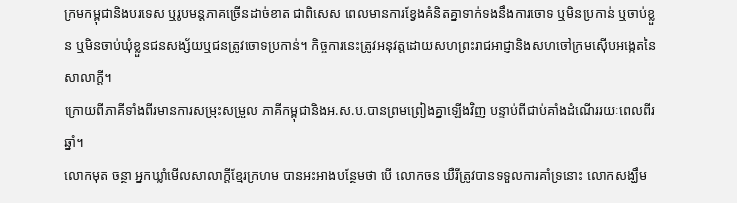ក្រមកម្ពុជានិងបរទេស ឬរូបមន្តភាគច្រើនដាច់ខាត ជាពិសេស ពេលមានការខ្វែងគំនិតគ្នាទាក់ទងនឹងការចោទ ឬមិនប្រកាន់ ឬចាប់ខ្លួន ឬមិនចាប់ឃុំខ្លួនជនសង្ស័យឬជនត្រូវចោទប្រកាន់។ កិច្ចការនេះត្រូវអនុវត្តដោយសហព្រះរាជអាជ្ញានិងសហចៅក្រមស៊ើបអង្កេតនៃសាលាក្តី។
ក្រោយពីភាគីទាំងពីរមានការសម្រុះសម្រួល ភាគីកម្ពុជានិងអ.ស.ប.បានព្រមព្រៀងគ្នាឡើងវិញ បន្ទាប់ពីជាប់គាំងដំណើររយៈពេលពីរឆ្នាំ។
លោកមុត ចន្ថា អ្នកឃ្លាំមើលសាលាក្តីខ្មែរក្រហម បានអះអាងបន្ថែមថា បើ លោកចន ឃឺរីត្រូវបានទទួលការគាំទ្រនោះ លោកសង្ឃឹម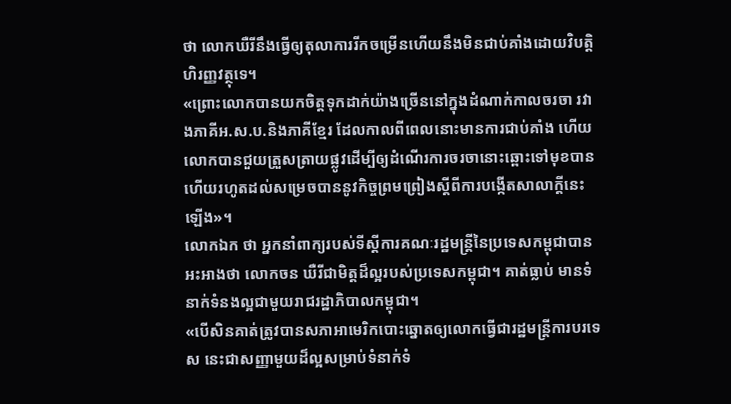ថា លោកឃឺរីនឹងធ្វើឲ្យតុលាការរីកចម្រើនហើយនឹងមិនជាប់គាំងដោយវិបត្តិហិរញ្ញវត្ថុទេ។
«ព្រោះលោកបានយកចិត្តទុកដាក់យ៉ាងច្រើននៅក្នុងដំណាក់កាលចរចា រវាងភាគីអ.ស.ប.និងភាគីខ្មែរ ដែលកាលពីពេលនោះមានការជាប់គាំង ហើយលោកបានជួយត្រួសត្រាយផ្លូវដើម្បីឲ្យដំណើរការចរចានោះឆ្ពោះទៅមុខបាន ហើយរហូតដល់សម្រេចបាននូវកិច្ចព្រមព្រៀងស្តីពីការបង្កើតសាលាក្តីនេះឡើង»។
លោកឯក ថា អ្នកនាំពាក្យរបស់ទីស្តីការគណៈរដ្ឋមន្ត្រីនៃប្រទេសកម្ពុជាបានអះអាងថា លោកចន ឃឺរីជាមិត្តដ៏ល្អរបស់ប្រទេសកម្ពុជា។ គាត់ធ្លាប់ មានទំនាក់ទំនងល្អជាមួយរាជរដ្ឋាភិបាលកម្ពុជា។
«បើសិនគាត់ត្រូវបានសភាអាមេរិកបោះឆ្នោតឲ្យលោកធ្វើជារដ្ឋមន្ត្រីការបរទេស នេះជាសញ្ញាមួយដ៏ល្អសម្រាប់ទំនាក់ទំ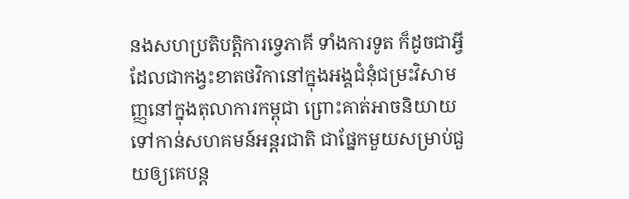នងសហប្រតិបត្តិការទ្វេភាគី ទាំងការទូត ក៏ដូចជាអ្វីដែលជាកង្វះខាតថវិកានៅក្នុងអង្គជំនុំជម្រះវិសាមញ្ញនៅក្នុងតុលាការកម្ពុជា ព្រោះគាត់អាចនិយាយទៅកាន់សហគមន៍អន្តរជាតិ ជាផ្នែកមួយសម្រាប់ជួយឲ្យគេបន្ត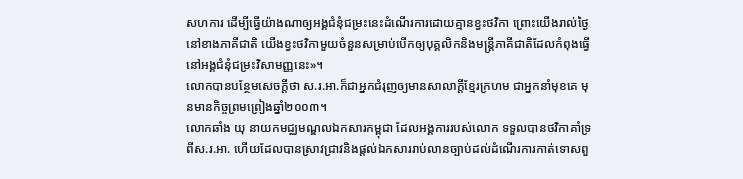សហការ ដើម្បីធ្វើយ៉ាងណាឲ្យអង្គជំនុំជម្រះនេះដំណើរការដោយគ្មានខ្វះថវិកា ព្រោះយើងរាល់ថ្ងៃនៅខាងភាគីជាតិ យើងខ្វះថវិកាមួយចំនួនសម្រាប់បើកឲ្យបុគ្គលិកនិងមន្ត្រីភាគីជាតិដែលកំពុងធ្វើនៅអង្គជំនុំជម្រះវិសាមញ្ញនេះ»។
លោកបានបន្ថែមសេចក្តីថា ស.រ.អា.ក៏ជាអ្នកជំរុញឲ្យមានសាលាក្តីខ្មែរក្រហម ជាអ្នកនាំមុខគេ មុនមានកិច្ចព្រមព្រៀងឆ្នាំ២០០៣។
លោកឆាំង យុ នាយកមជ្ឈមណ្ឌលឯកសារកម្ពុជា ដែលអង្គការរបស់លោក ទទួលបានថវិកាគាំទ្រពីស.រ.អា. ហើយដែលបានស្រាវជ្រាវនិងផ្តល់ឯកសាររាប់លានច្បាប់ដល់ដំណើរការកាត់ទោសពួ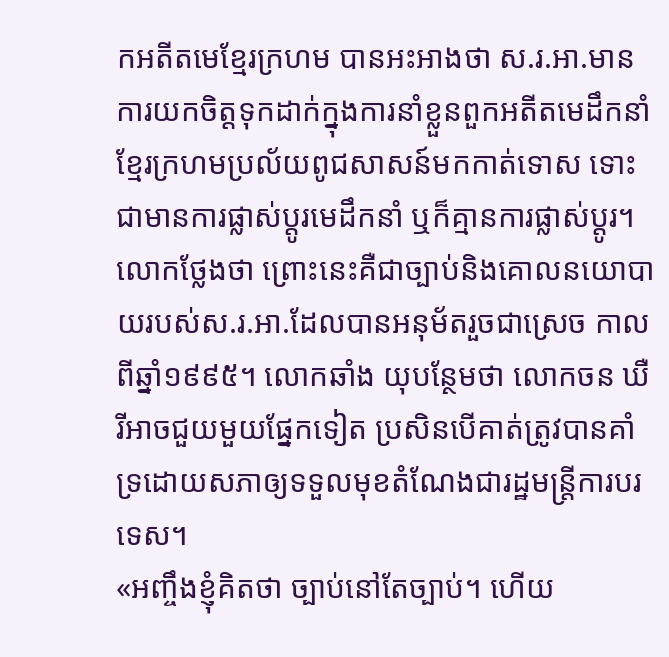កអតីតមេខ្មែរក្រហម បានអះអាងថា ស.រ.អា.មានការយកចិត្តទុកដាក់ក្នុងការនាំខ្លួនពួកអតីតមេដឹកនាំខ្មែរក្រហមប្រល័យពូជសាសន៍មកកាត់ទោស ទោះជាមានការផ្លាស់ប្តូរមេដឹកនាំ ឬក៏គ្មានការផ្លាស់ប្តូរ។ លោកថ្លែងថា ព្រោះនេះគឺជាច្បាប់និងគោលនយោបាយរបស់ស.រ.អា.ដែលបានអនុម័តរួចជាស្រេច កាលពីឆ្នាំ១៩៩៥។ លោកឆាំង យុបន្ថែមថា លោកចន ឃឺរីអាចជួយមួយផ្នែកទៀត ប្រសិនបើគាត់ត្រូវបានគាំទ្រដោយសភាឲ្យទទួលមុខតំណែងជារដ្ឋមន្ត្រីការបរទេស។
«អញ្ចឹងខ្ញុំគិតថា ច្បាប់នៅតែច្បាប់។ ហើយ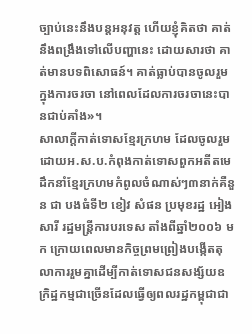ច្បាប់នេះនឹងបន្តអនុវត្ត ហើយខ្ញុំគិតថា គាត់នឹងពង្រឹងទៅលើបញ្ហានេះ ដោយសារថា គាត់មានបទពិសោធន៍។ គាត់ធ្លាប់បានចូលរួមក្នុងការចរចា នៅពេលដែលការចរចានេះបានជាប់គាំង»។
សាលាក្តីកាត់ទោសខ្មែរក្រហម ដែលចូលរួមដោយអ.ស.ប.កំពុងកាត់ទោសពួកអតីតមេដឹកនាំខ្មែរក្រហមកំពូលចំណាស់ៗ៣នាក់គឺនួន ជា បងធំទី២ ខៀវ សំផន ប្រមុខរដ្ឋ អៀងសារី រដ្ឋមន្ត្រីការបរទេស តាំងពីឆ្នាំ២០០៦ មក ក្រោយពេលមានកិច្ចព្រមព្រៀងបង្កើតតុលាការរួមគ្នាដើម្បីកាត់ទោសជនសង្ស័យឧក្រិដ្ឋកម្មជាច្រើនដែលធ្វើឲ្យពលរដ្ឋកម្ពុជាជា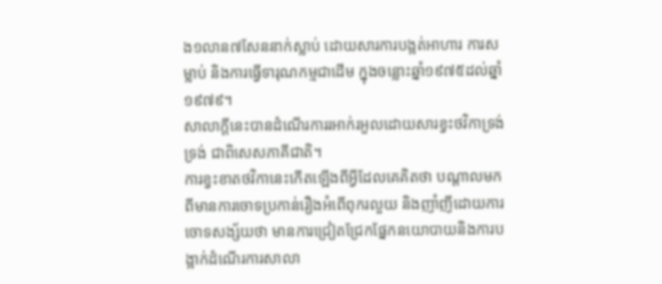ង១លាន៧សែននាក់ស្លាប់ ដោយសារការបង្អត់អាហារ ការសម្លាប់ និងការធ្វើទារុណកម្មជាដើម ក្នុងចន្លោះឆ្នាំ១៩៧៥ដល់ឆ្នាំ១៩៧៩។
សាលាក្តីនេះបានដំណើរការរអាក់រអួលដោយសារខ្វះថវិកាទ្រង់ទ្រង់ ជាពិសេសភាគីជាតិ។
ការខ្វះខាតថវិកានេះកើតឡើងពីអ្វីដែលគេគិតថា បណ្តាលមកពីមានការចោទប្រកាន់រឿងអំពើពុករលួយ និងញាំញីដោយការចោទសង្ស័យថា មានការជ្រៀតជ្រែកផ្នែកនយោបាយនិងការបង្អាក់ដំណើរការសាលា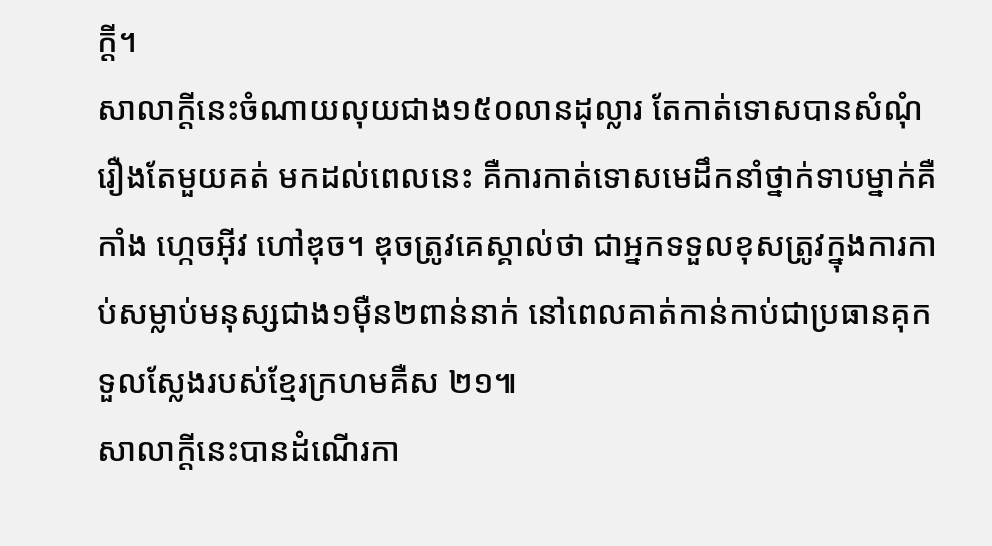ក្តី។
សាលាក្តីនេះចំណាយលុយជាង១៥០លានដុល្លារ តែកាត់ទោសបានសំណុំរឿងតែមួយគត់ មកដល់ពេលនេះ គឺការកាត់ទោសមេដឹកនាំថ្នាក់ទាបម្នាក់គឺកាំង ហ្កេចអ៊ីវ ហៅឌុច។ ឌុចត្រូវគេស្គាល់ថា ជាអ្នកទទួលខុសត្រូវក្នុងការកាប់សម្លាប់មនុស្សជាង១ម៉ឺន២ពាន់នាក់ នៅពេលគាត់កាន់កាប់ជាប្រធានគុកទួលស្លែងរបស់ខ្មែរក្រហមគឺស ២១៕
សាលាក្តីនេះបានដំណើរកា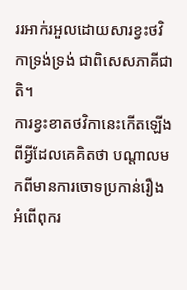ររអាក់រអួលដោយសារខ្វះថវិកាទ្រង់ទ្រង់ ជាពិសេសភាគីជាតិ។
ការខ្វះខាតថវិកានេះកើតឡើងពីអ្វីដែលគេគិតថា បណ្តាលមកពីមានការចោទប្រកាន់រឿងអំពើពុករ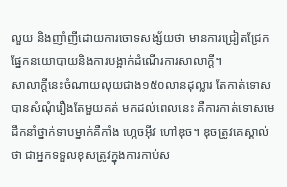លួយ និងញាំញីដោយការចោទសង្ស័យថា មានការជ្រៀតជ្រែកផ្នែកនយោបាយនិងការបង្អាក់ដំណើរការសាលាក្តី។
សាលាក្តីនេះចំណាយលុយជាង១៥០លានដុល្លារ តែកាត់ទោសបានសំណុំរឿងតែមួយគត់ មកដល់ពេលនេះ គឺការកាត់ទោសមេដឹកនាំថ្នាក់ទាបម្នាក់គឺកាំង ហ្កេចអ៊ីវ ហៅឌុច។ ឌុចត្រូវគេស្គាល់ថា ជាអ្នកទទួលខុសត្រូវក្នុងការកាប់ស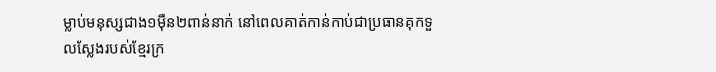ម្លាប់មនុស្សជាង១ម៉ឺន២ពាន់នាក់ នៅពេលគាត់កាន់កាប់ជាប្រធានគុកទួលស្លែងរបស់ខ្មែរក្រ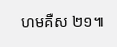ហមគឺស ២១៕